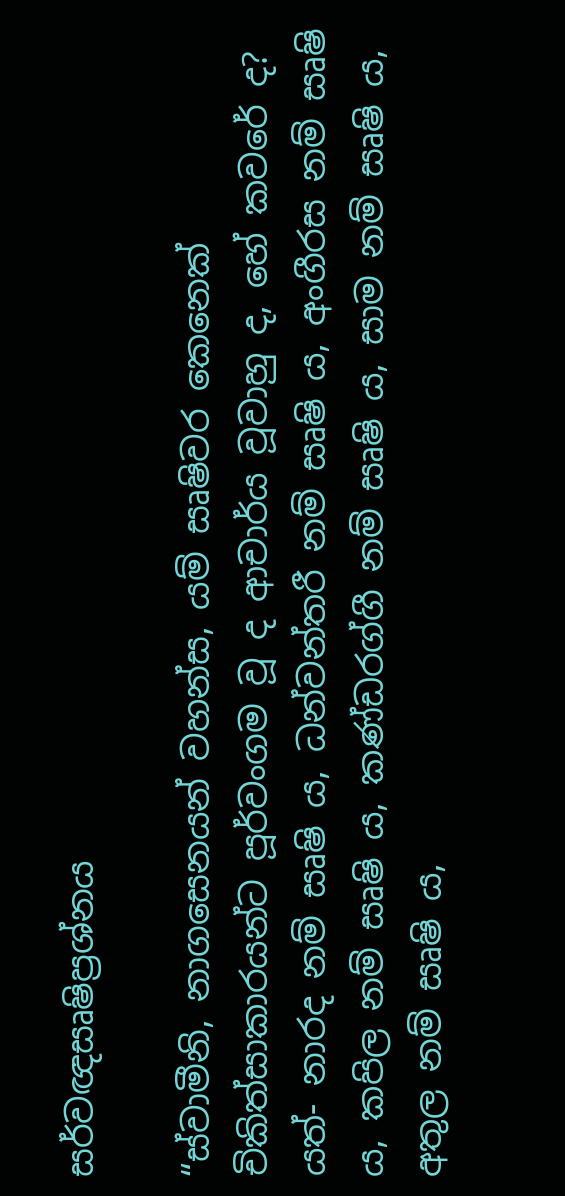සර්වඥසෘෂිප්‍ර‍ශ්නය

“ස්වාමීනි, නාගසෙනයන් වහන්ස, යම් සෘෂිවර කෙනෙක් චිකිත්සාකාරයන්ට පූර්වංගම වූ ද ආචාර්ය වූවාහු ද, හේ කවරේ ද? යත්- නාරද නම් සෘෂි ය, ධන්වන්තරී නම් සෘෂි ය, අංගීරස නම් සෘෂි ය, කපිල නම් සෘෂි ය, කණ්ඩරග්ගී නම් සෘෂි ය, සාම නම් සෘෂි ය, අතුල නම් සෘෂි ය,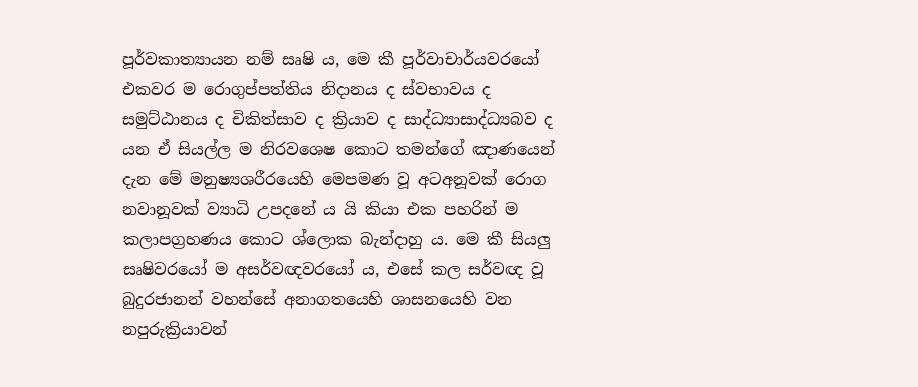පූර්වකාත්‍යායන නම් සෘෂි ය, මෙ කී පූර්වාචාර්යවරයෝ එකවර ම රොගුප්පත්තිය නිදානය ද ස්වභාවය ද සමුට්ඨානය ද චිකිත්සාව ද ක්‍රියාව ද සාද්ධ්‍යාසාද්ධ්‍යබව ද යන ඒ සියල්ල ම නිරවශෙෂ කොට තමන්ගේ ඤාණයෙන් දැන මේ මනුෂ්‍යශරීරයෙහි මෙපමණ වූ අටඅනූවක් රොග නවානූවක් ව්‍යාධි උපදනේ ය යි කියා එක පහරින් ම කලාපග්‍ර‍හණය කොට ශ්ලොක බැන්දාහු ය. මෙ කී සියලු සෘෂිවරයෝ ම අසර්වඥවරයෝ ය, එසේ කල සර්වඥ වූ බුදුරජානන් වහන්සේ අනාගතයෙහි ශාසනයෙහි වන නපුරුක්‍රියාවන්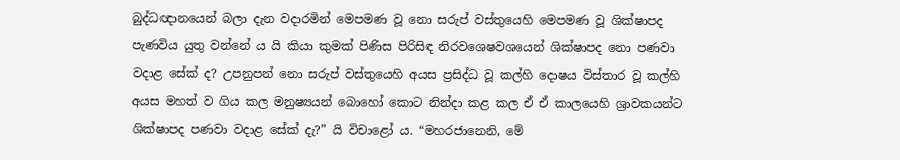බුද්ධඥානයෙන් බලා දැන වදාරමින් මෙපමණ වූ නො සරුප් වස්තුයෙහි මෙපමණ වූ ශික්ෂාපද පැණවිය යුතු වන්නේ ය යි කියා කුමක් පිණිස පිරිසිඳ නිරවශෙෂවශයෙන් ශික්ෂාපද නො පණවා වදාළ සේක් ද? උපනුපන් නො සරුප් වස්තුයෙහි අයස ප්‍ර‍සිද්ධ වූ කල්හි දොෂය විස්තාර වූ කල්හි අයස මහත් ව ගිය කල මනුෂ්‍යයන් බොහෝ කොට නින්දා කළ කල ඒ ඒ කාලයෙහි ශ්‍රාවකයන්ට ශික්ෂාපද පණවා වදාළ සේක් දැ?” යි විචාළෝ ය. “මහරජානෙනි, මේ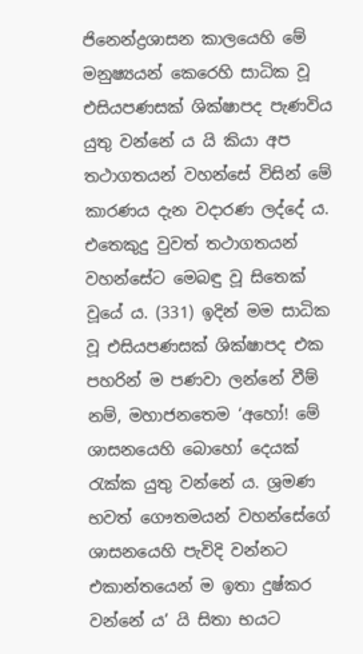ජිනෙන්ද්‍ර‍ශාසන කාලයෙහි මේ මනුෂ්‍යයන් කෙරෙහි සාධික වූ එසියපණසක් ශික්ෂාපද පැණවිය යුතු වන්නේ ය යි කියා අප තථාගතයන් වහන්සේ විසින් මේ කාරණය දැන වදාරණ ලද්දේ ය. එතෙකුදු වුවත් තථාගතයන් වහන්සේට මෙබඳු වූ සිතෙක් වූයේ ය. (331) ඉදින් මම සාධික වූ එසියපණසක් ශික්ෂාපද එක පහරින් ම පණවා ලන්නේ වීම් නම්, මහාජනතෙම ‘අහෝ! මේ ශාසනයෙහි බොහෝ දෙයක් රැක්ක යුතු වන්නේ ය. ශ්‍ර‍මණ භවත් ගෞතමයන් වහන්සේගේ ශාසනයෙහි පැවිදි වන්නට එකාන්තයෙන් ම ඉතා දුෂ්කර වන්නේ ය’ යි සිතා භයට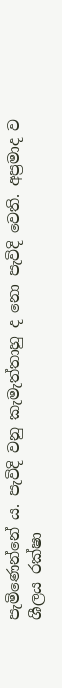පැමිණෙන්නේ ය. පැවිදි වනු කැමැත්තාහු ද නො පැවිදි වෙති. අප්‍ර‍මාද ව ශීලය රක්ෂා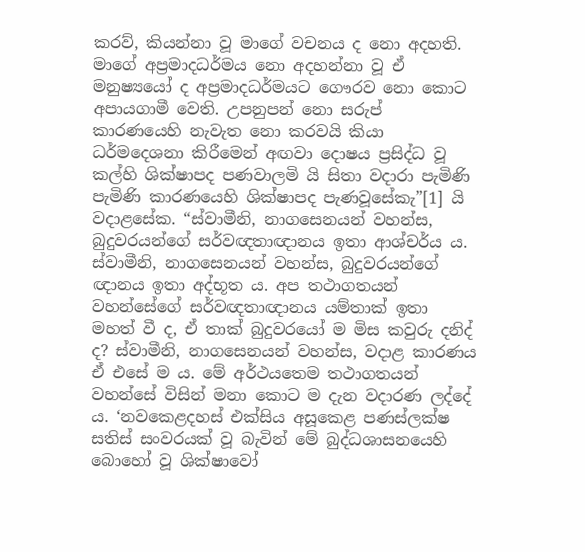කරව්, කියන්නා වූ මාගේ වචනය ද නො අදහති. මාගේ අප්‍ර‍මාදධර්මය නො අදහන්නා වූ ඒ මනුෂ්‍යයෝ ද අප්‍ර‍මාදධර්මයට ගෞරව නො කොට අපායගාමී වෙති. උපනුපන් නො සරුප් කාරණයෙහි නැවැත නො කරවයි කියා ධර්මදෙශනා කිරීමෙන් අඟවා දොෂය ප්‍ර‍සිද්ධ වූ කල්හි ශික්ෂාපද පණවාලමි යි සිතා වදාරා පැමිණි පැමිණි කාරණයෙහි ශික්ෂාපද පැණවූසේකැ”[1] යි වදාළසේක. “ස්වාමීනි, නාගසෙනයන් වහන්ස, බුදුවරයන්ගේ සර්වඥතාඥානය ඉතා ආශ්චර්ය ය. ස්වාමීනි, නාගසෙනයන් වහන්ස, බුදුවරයන්ගේ ඥානය ඉතා අද්භූත ය. අප තථාගතයන් වහන්සේගේ සර්වඥතාඥානය යම්තාක් ඉතා මහත් වී ද, ඒ තාක් බුදුවරයෝ ම මිස කවුරු දනිද් ද? ස්වාමීනි, නාගසෙනයන් වහන්ස, වදාළ කාරණය ඒ එසේ ම ය. මේ අර්ථයතෙම තථාගතයන් වහන්සේ විසින් මනා කොට ම දැන වදාරණ ලද්දේ ය. ‘නවකෙළදහස් එක්සිය අසූකෙළ පණස්ලක්ෂ සතිස් සංවරයක් වූ බැවින් මේ බුද්ධශාසනයෙහි බොහෝ වූ ශික්ෂාවෝ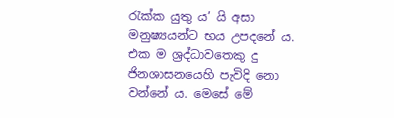රැක්ක යුතු ය’ යි අසා මනුෂ්‍යයන්ට භය උපදනේ ය. එක ම ශ්‍ර‍ද්ධාවතෙකු දු ජිනශාසනයෙහි පැවිදි නො වන්නේ ය. මෙසේ මේ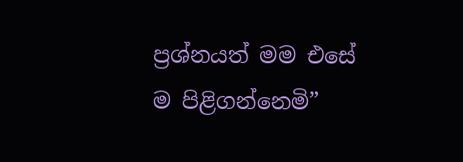ප්‍ර‍ශ්නයත් මම එසේ ම පිළිගන්නෙමි”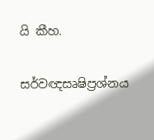යි කීහ.

සර්වඥසෘෂිප්‍ර‍ශ්නය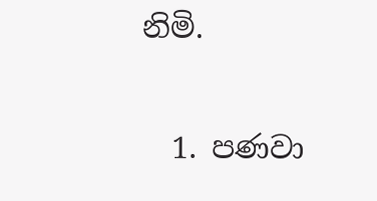නිමි.

  1. පණවා